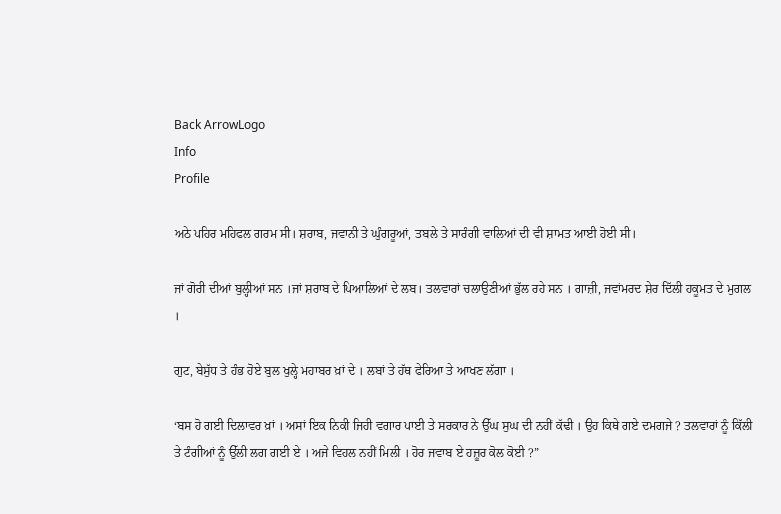Back ArrowLogo
Info
Profile

ਅਠੇ ਪਹਿਰ ਮਹਿਫਲ ਗਰਮ ਸੀ। ਸ਼ਰਾਬ, ਜਵਾਨੀ ਤੇ ਘੁੰਗਰੂਆਂ, ਤਬਲੇ ਤੇ ਸਾਰੰਗੀ ਵਾਲਿਆਂ ਦੀ ਵੀ ਸ਼ਾਮਤ ਆਈ ਹੋਈ ਸੀ।

ਜਾਂ ਗੋਰੀ ਦੀਆਂ ਬੁਲ੍ਹੀਆਂ ਸਨ ।ਜਾਂ ਸ਼ਰਾਬ ਦੇ ਪਿਆਲਿਆਂ ਦੇ ਲਬ। ਤਲਵਾਰਾਂ ਚਲਾਉਣੀਆਂ ਭੁੱਲ ਰਹੇ ਸਨ । ਗਾਜ਼ੀ, ਜਵਾਂਮਰਦ ਸ਼ੇਰ ਦਿੱਲੀ ਹਕੂਮਤ ਦੇ ਮੁਗਲ ।

ਗੁਟ, ਬੇਸੁੱਧ ਤੇ ਹੰਭ ਹੋਏ ਬੁਲ ਖੁਲ੍ਹੇ ਮਹਾਬਰ ਖ਼ਾਂ ਦੇ । ਲਬਾਂ ਤੇ ਹੱਥ ਫੇਰਿਆ ਤੇ ਆਖਣ ਲੱਗਾ ।

‘ਬਸ ਹੋ ਗਈ ਦਿਲਾਵਰ ਖ਼ਾਂ । ਅਸਾਂ ਇਕ ਨਿਕੀ ਜਿਹੀ ਵਗਾਰ ਪਾਈ ਤੇ ਸਰਕਾਰ ਨੇ ਉੱਘ ਸੁਘ ਦੀ ਨਹੀਂ ਕੱਢੀ । ਉਹ ਕਿਥੇ ਗਏ ਦਮਗਜੇ ? ਤਲਵਾਰਾਂ ਨੂੰ ਕਿੱਲੀ ਤੇ ਟੰਗੀਆਂ ਨੂੰ ਉੱਲੀ ਲਗ ਗਈ ਏ । ਅਜੇ ਵਿਹਲ ਨਹੀਂ ਮਿਲੀ । ਹੋਰ ਜਵਾਬ ਏ ਹਜ਼ੂਰ ਕੋਲ ਕੋਈ ?”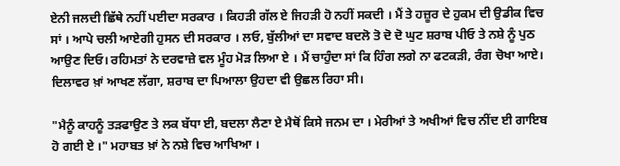ਏਨੀ ਜਲਦੀ ਛਿੱਥੇ ਨਹੀਂ ਪਈਦਾ ਸਰਕਾਰ । ਕਿਹੜੀ ਗੱਲ ਏ ਜਿਹੜੀ ਹੋ ਨਹੀਂ ਸਕਦੀ । ਮੈਂ ਤੇ ਹਜ਼ੂਰ ਦੇ ਹੁਕਮ ਦੀ ਉਡੀਕ ਵਿਚ ਸਾਂ । ਆਪੇ ਚਲੀ ਆਏਗੀ ਹੁਸਨ ਦੀ ਸਰਕਾਰ । ਲਓ, ਬੁੱਲੀਆਂ ਦਾ ਸਵਾਦ ਬਦਲੋ ਤੋ ਦੋ ਦੋ ਘੁਟ ਸ਼ਰਾਬ ਪੀਓ ਤੇ ਨਸ਼ੇ ਨੂੰ ਪੁਠ ਆਉਣ ਦਿਓ। ਰਹਿਮਤਾਂ ਨੇ ਦਰਵਾਜ਼ੇ ਵਲ ਮੂੰਹ ਮੋੜ ਲਿਆ ਏ । ਮੈਂ ਚਾਹੁੰਦਾ ਸਾਂ ਕਿ ਹਿੰਗ ਲਗੇ ਨਾ ਫਟਕੜੀ, ਰੰਗ ਚੋਖਾ ਆਏ। ਦਿਲਾਵਰ ਖ਼ਾਂ ਆਖਣ ਲੱਗਾ, ਸ਼ਰਾਬ ਦਾ ਪਿਆਲਾ ਉਹਦਾ ਵੀ ਉਛਲ ਰਿਹਾ ਸੀ।

"ਮੈਨੂੰ ਕਾਹਨੂੰ ਤੜਫਾਉਣ ਤੇ ਲਕ ਬੱਧਾ ਈ, ਬਦਲਾ ਲੈਣਾ ਏ ਮੈਥੋਂ ਕਿਸੇ ਜਨਮ ਦਾ । ਮੇਰੀਆਂ ਤੇ ਅਖੀਆਂ ਵਿਚ ਨੀਂਦ ਈ ਗਾਇਬ ਹੋ ਗਈ ਏ ।" ਮਹਾਬਤ ਖ਼ਾਂ ਨੇ ਨਸ਼ੇ ਵਿਚ ਆਖਿਆ ।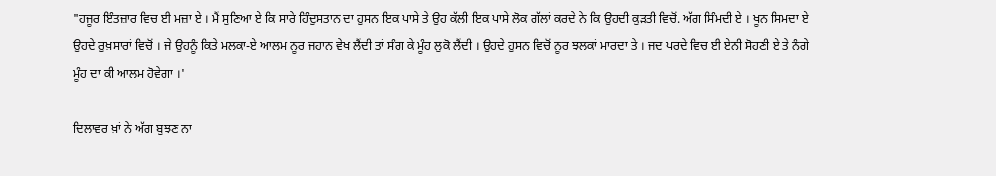"ਹਜੂਰ ਇੰਤਜ਼ਾਰ ਵਿਚ ਈ ਮਜ਼ਾ ਏ । ਮੈਂ ਸੁਣਿਆ ਏ ਕਿ ਸਾਰੇ ਹਿੰਦੁਸਤਾਨ ਦਾ ਹੁਸਨ ਇਕ ਪਾਸੇ ਤੇ ਉਹ ਕੱਲੀ ਇਕ ਪਾਸੇ ਲੋਕ ਗੱਲਾਂ ਕਰਦੇ ਨੇ ਕਿ ਉਹਦੀ ਕੁੜਤੀ ਵਿਚੋਂ. ਅੱਗ ਸਿੰਮਦੀ ਏ । ਖੂਨ ਸਿਮਦਾ ਏ ਉਹਦੇ ਰੁਖ਼ਸਾਰਾਂ ਵਿਚੋਂ । ਜੇ ਉਹਨੂੰ ਕਿਤੇ ਮਲਕਾ-ਏ ਆਲਮ ਨੂਰ ਜਹਾਨ ਵੇਖ ਲੈਂਦੀ ਤਾਂ ਸੰਗ ਕੇ ਮੂੰਹ ਲੁਕੋ ਲੈਂਦੀ । ਉਹਦੇ ਹੁਸਨ ਵਿਚੋਂ ਨੂਰ ਝਲਕਾਂ ਮਾਰਦਾ ਤੇ । ਜਦ ਪਰਦੇ ਵਿਚ ਈ ਏਨੀ ਸੋਹਣੀ ਏ ਤੇ ਨੰਗੇ ਮੂੰਹ ਦਾ ਕੀ ਆਲਮ ਹੋਵੇਗਾ ।'

ਦਿਲਾਵਰ ਖ਼ਾਂ ਨੇ ਅੱਗ ਬੁਝਣ ਨਾ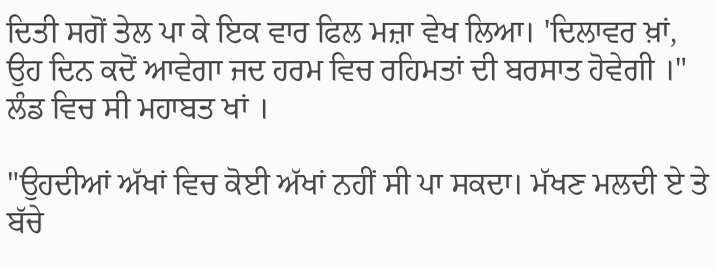ਦਿਤੀ ਸਗੋਂ ਤੇਲ ਪਾ ਕੇ ਇਕ ਵਾਰ ਫਿਲ ਮਜ਼ਾ ਵੇਖ ਲਿਆ। 'ਦਿਲਾਵਰ ਖ਼ਾਂ, ਉਹ ਦਿਨ ਕਦੋਂ ਆਵੇਗਾ ਜਦ ਹਰਮ ਵਿਚ ਰਹਿਮਤਾਂ ਦੀ ਬਰਸਾਤ ਹੋਵੇਗੀ ।" ਲੰਡ ਵਿਚ ਸੀ ਮਹਾਬਤ ਖਾਂ ।

"ਉਹਦੀਆਂ ਅੱਖਾਂ ਵਿਚ ਕੋਈ ਅੱਖਾਂ ਨਹੀਂ ਸੀ ਪਾ ਸਕਦਾ। ਮੱਖਣ ਮਲਦੀ ਏ ਤੇ ਬੱਚੇ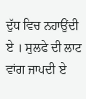ਦੁੱਧ ਵਿਚ ਨਹਾਉਂਦੀ ਏ । ਸੁਲਫੇ ਦੀ ਲਾਟ ਵਾਂਗ ਜਾਪਦੀ ਏ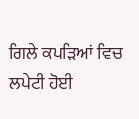ਗਿਲੇ ਕਪੜਿਆਂ ਵਿਚ ਲਪੇਟੀ ਹੋਈ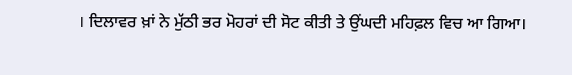। ਦਿਲਾਵਰ ਖ਼ਾਂ ਨੇ ਮੁੱਠੀ ਭਰ ਮੋਹਰਾਂ ਦੀ ਸੋਟ ਕੀਤੀ ਤੇ ਉਂਘਦੀ ਮਹਿਫ਼ਲ ਵਿਚ ਆ ਗਿਆ।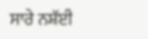ਸਾਰੇ ਨਸ਼ੱਈ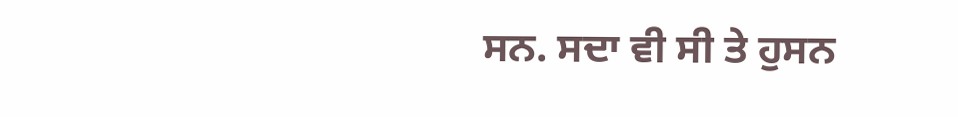ਸਨ. ਸਦਾ ਵੀ ਸੀ ਤੇ ਹੁਸਨ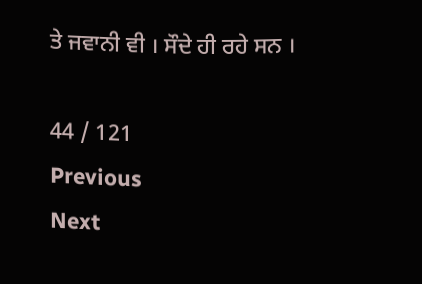ਤੇ ਜਵਾਨੀ ਵੀ । ਸੌਦੇ ਹੀ ਰਹੇ ਸਨ ।

44 / 121
Previous
Next